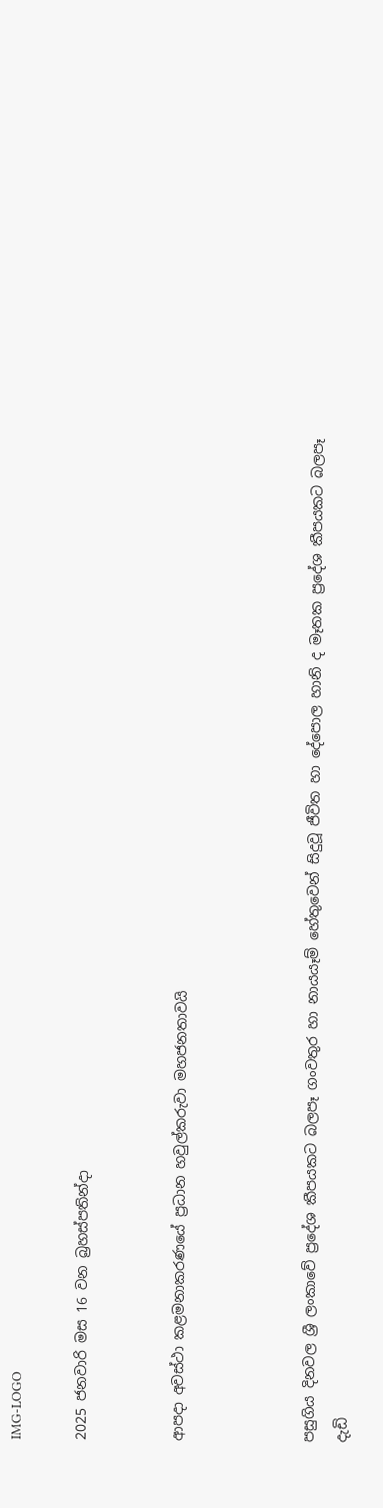IMG-LOGO

2025 ජනවාරි මස 16 වන බ්‍රහස්පතින්දා


ආපදා අවස්ථා කළමනාකරණයේ ප්‍රධාන හවුල්කරුවා මහජනතාවයි



පසුගිය දිනවල ශ්‍රී ලංකාවේ ප්‍රදේශ කීපයකට බලපෑ ගංවතුර හා නායයෑම් හේතුවෙන් සිදුවූ ජීවිත හා දේපොල හානි ද මෑතක ප්‍රදේශ කීපයකට බලපෑ දැඩි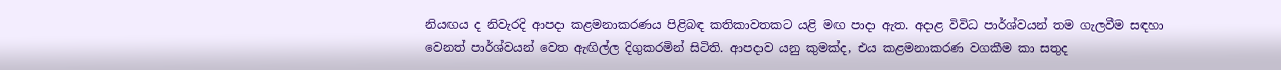නියඟය ද නිවැරදි ආපදා කළමනාකරණය පිළිබඳ කතිකාවතකට යළි මඟ පාදා ඇත. අදාළ විවිධ පාර්ශ්වයන් තම ගැලවීම සඳහා වෙනත් පාර්ශ්වයන් වෙත ඇඟිල්ල දිගුකරමින් සිටිති. ආපදාව යනු කුමක්ද, එය කළමනාකරණ වගකීම කා සතුද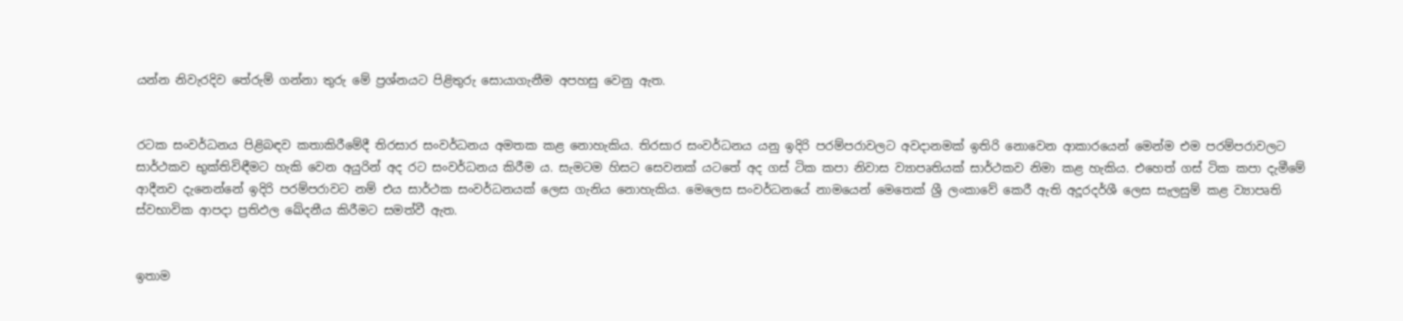යන්න නිවැරදිව තේරුම් ගන්නා තුරු මේ ප්‍රශ්නයට පිළිතුරු සොයාගැනීම අපහසු වෙනු ඇත.


රටක සංවර්ධනය පිළිබඳව කතාකිරීමේදී තිරසාර සංවර්ධනය අමතක කළ නොහැකිය. තිරසාර සංවර්ධනය යනු ඉදිරි පරම්පරාවලට අවදානමක් ඉතිරි නොවෙන ආකාරයෙන් මෙන්ම එම පරම්පරාවලට සාර්ථකව භුක්තිවිඳීමට හැකි වෙන අයුරින් අද රට සංවර්ධනය කිරීම ය. සැමටම හිසට සෙවනක් යටතේ අද ගස් ටික කපා නිවාස ව්‍යාපෘතියක් සාර්ථකව නිමා කළ හැකිය. එහෙත් ගස් ටික කපා දැමීමේ ආදීනව දැනෙන්නේ ඉදිරි පරම්පරාවට නම් එය සාර්ථක සංවර්ධනයක් ලෙස ගැනිය නොහැකිය. මෙලෙස සංවර්ධනයේ නාමයෙන් මෙතෙක් ශ්‍රී ලංකාවේ කෙරී ඇති අදූරදර්ශී ලෙස සැලසුම් කළ ව්‍යාපෘති ස්වභාවික ආපදා ප්‍රතිඵල ඛේදනීය කිරීමට සමත්වී ඇත.


ඉතාම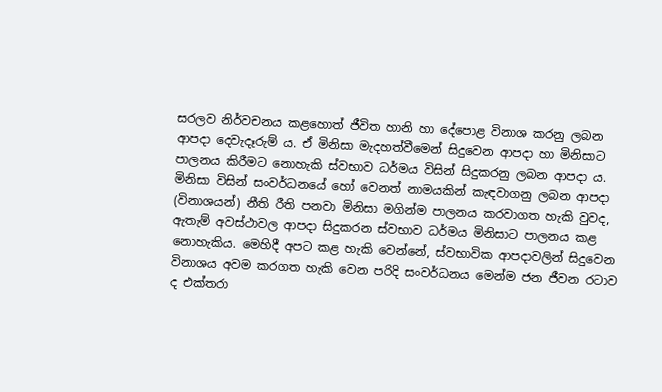සරලව නිර්වචනය කළහොත් ජීවිත හානි හා දේපොළ විනාශ කරනු ලබන ආපදා දෙවැදෑරුම් ය. ඒ මිනිසා මැදහත්වීමෙන් සිදුවෙන ආපදා හා මිනිසාට පාලනය කිරීමට නොහැකි ස්වභාව ධර්මය විසින් සිදුකරනු ලබන ආපදා ය. මිනිසා විසින් සංවර්ධනයේ හෝ වෙනත් නාමයකින් කැඳවාගනු ලබන ආපදා (විනාශයන්) නීති රීති පනවා මිනිසා මගින්ම පාලනය කරවාගත හැකි වුවද, ඇතැම් අවස්ථාවල ආපදා සිදුකරන ස්වභාව ධර්මය මිනිසාට පාලනය කළ නොහැකිය. මෙහිදී අපට කළ හැකි වෙන්නේ, ස්වභාවික ආපදාවලින් සිදුවෙන විනාශය අවම කරගත හැකි වෙන පරිදි සංවර්ධනය මෙන්ම ජන ජීවන රටාව ද එක්තරා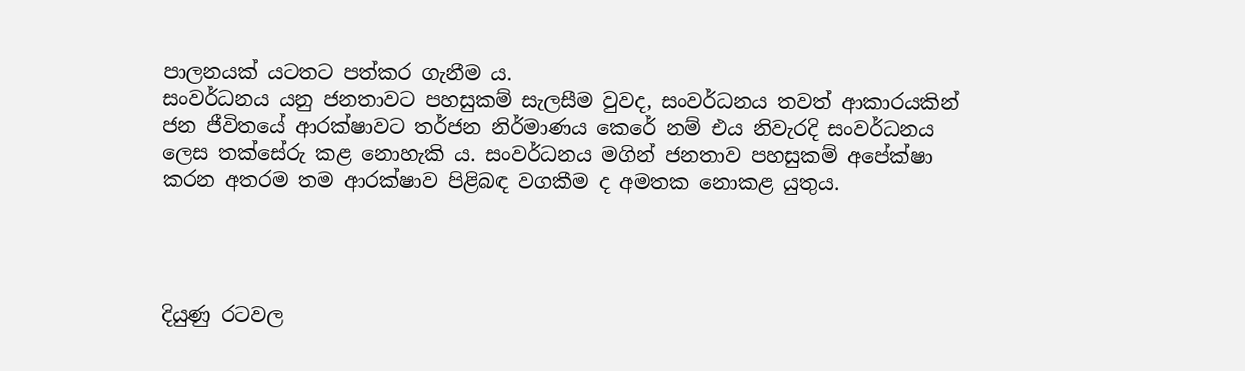පාලනයක් යටතට පත්කර ගැනීම ය.
සංවර්ධනය යනු ජනතාවට පහසුකම් සැලසීම වුවද, සංවර්ධනය තවත් ආකාරයකින් ජන ජීවිතයේ ආරක්ෂාවට තර්ජන නිර්මාණය කෙරේ නම් එය නිවැරදි සංවර්ධනය ලෙස තක්සේරු කළ නොහැකි ය. සංවර්ධනය මගින් ජනතාව පහසුකම් අපේක්ෂා කරන අතරම තම ආරක්ෂාව පිළිබඳ වගකීම ද අමතක නොකළ යුතුය.




දියුණු රටවල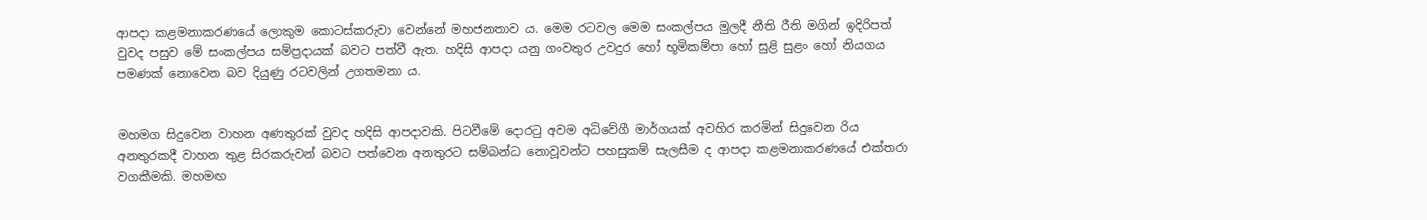ආපදා කළමනාකරණයේ ලොකුම කොටස්කරුවා වෙන්නේ මහජනතාව ය. මෙම රටවල මෙම සංකල්පය මුලදී නීති රීති මගින් ඉදිරිපත් වුවද පසුව මේ සංකල්පය සම්ප්‍රදායක් බවට පත්වී ඇත. හදිසි ආපදා යනු ගංවතුර උවදුර හෝ භූමිකම්පා හෝ සුළි සුළං හෝ නියගය පමණක් නොවෙන බව දියුණු රටවලින් උගතමනා ය.


මහමග සිදුවෙන වාහන අණතුරක් වුවද හදිසි ආපදාවකි. පිටවීමේ දොරටු අවම අධිවේගී මාර්ගයක් අවහිර කරමින් සිදුවෙන රිය අනතුරකදී වාහන තුළ සිරකරුවන් බවට පත්වෙන අනතුරට සම්බන්ධ නොවූවන්ට පහසුකම් සැලසීම ද ආපදා කළමනාකරණයේ එක්තරා වගකීමකි. මහමඟ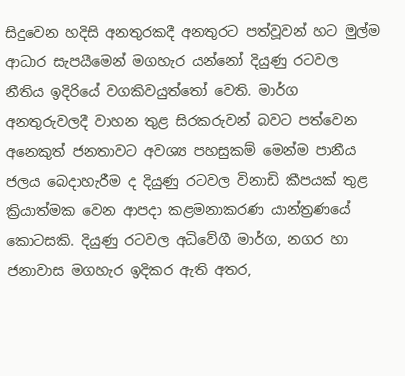සිදුවෙන හදිසි අනතුරකදී අනතුරට පත්වූවන් හට මුල්ම ආධාර සැපයීමෙන් මගහැර යන්නෝ දියුණු රටවල නීතිය ඉදිරියේ වගකිවයුත්තෝ වෙති. මාර්ග අනතුරුවලදී වාහන තුළ සිරකරුවන් බවට පත්වෙන අනෙකුත් ජනතාවට අවශ්‍ය පහසුකම් මෙන්ම පානීය ජලය බෙදාහැරීම ද දියුණු රටවල විනාඩි කීපයක් තුළ ක්‍රියාත්මක වෙන ආපදා කළමනාකරණ යාන්ත්‍රණයේ කොටසකි. දියුණු රටවල අධිවේගී මාර්ග, නගර හා ජනාවාස මගහැර ඉදිකර ඇති අතර,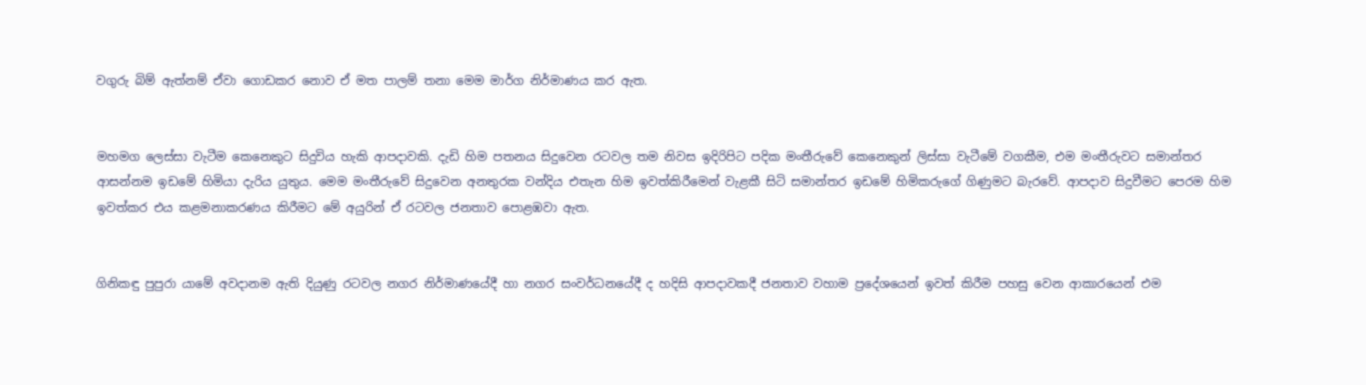වගුරු බිම් ඇත්නම් ඒවා ගොඩකර නොව ඒ මත පාලම් තනා මෙම මාර්ග නිර්මාණය කර ඇත.


මහමග ලෙස්සා වැටීම කෙනෙකුට සිදුවිය හැකි ආපදාවකි. දැඩි හිම පතනය සිදුවෙන රටවල තම නිවස ඉදිරිපිට පදික මංතීරුවේ කෙනෙකුන් ලිස්සා වැටීමේ වගකීම, එම මංතීරුවට සමාන්තර ආසන්නම ඉඩමේ හිමියා දැරිය යුතුය. මෙම මංතීරුවේ සිදුවෙන අනතුරක වන්දිය එතැන හිම ඉවත්කිරීමෙන් වැළකී සිටි සමාන්තර ඉඩමේ හිමිකරුගේ ගිණුමට බැරවේ. ආපදාව සිදුවීමට පෙරම හිම ඉවත්කර එය කළමනාකරණය කිරීමට මේ අයුරින් ඒ රටවල ජනතාව පොළඹවා ඇත.


ගිනිකඳු පුපුරා යාමේ අවදානම ඇති දියුණු රටවල නගර නිර්මාණයේදී හා නගර සංවර්ධනයේදී ද හදිසි ආපදාවකදී ජනතාව වහාම ප්‍රදේශයෙන් ඉවත් කිරීම පහසු වෙන ආකාරයෙන් එම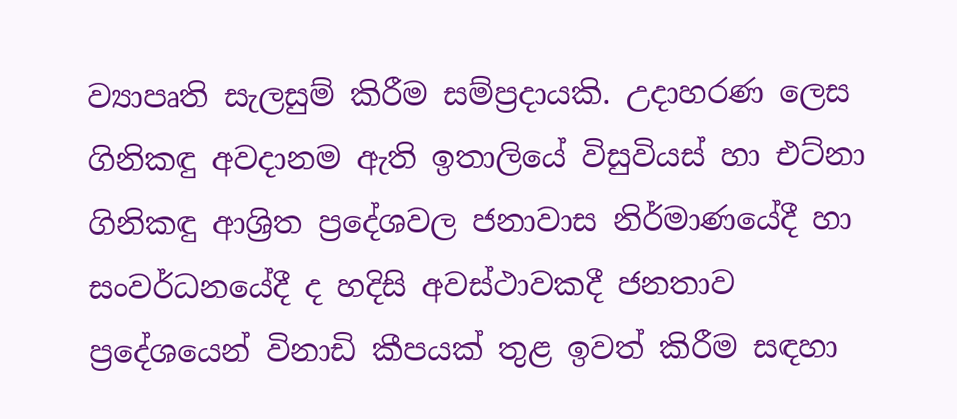ව්‍යාපෘති සැලසුම් කිරීම සම්ප්‍රදායකි. උදාහරණ ලෙස ගිනිකඳු අවදානම ඇති ඉතාලියේ විසුවියස් හා එට්නා ගිනිකඳු ආශ්‍රිත ප්‍රදේශවල ජනාවාස නිර්මාණයේදී හා සංවර්ධනයේදී ද හදිසි අවස්ථාවකදී ජනතාව ප්‍රදේශයෙන් විනාඩි කීපයක් තුළ ඉවත් කිරීම සඳහා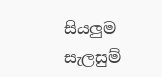සියලුම සැලසුම්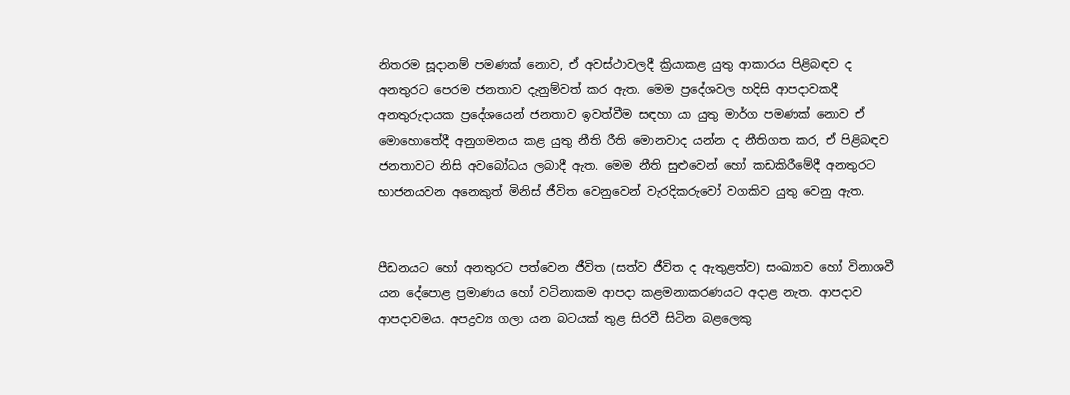නිතරම සූදානම් පමණක් නොව, ඒ අවස්ථාවලදී ක්‍රියාකළ යුතු ආකාරය පිළිබඳව ද අනතුරට පෙරම ජනතාව දැනුම්වත් කර ඇත. මෙම ප්‍රදේශවල හදිසි ආපදාවකදී අනතුරුදායක ප්‍රදේශයෙන් ජනතාව ඉවත්වීම සඳහා යා යුතු මාර්ග පමණක් නොව ඒ මොහොතේදී අනුගමනය කළ යුතු නීති රීති මොනවාද යන්න ද නීතිගත කර, ඒ පිළිබඳව ජනතාවට නිසි අවබෝධය ලබාදී ඇත. මෙම නීති සුළුවෙන් හෝ කඩකිරීමේදී අනතුරට භාජනයවන අනෙකුත් මිනිස් ජීවිත වෙනුවෙන් වැරදිකරුවෝ වගකිව යුතු වෙනු ඇත.


පීඩනයට හෝ අනතුරට පත්වෙන ජීවිත (සත්ව ජීවිත ද ඇතුළත්ව) සංඛ්‍යාව හෝ විනාශවී යන දේපොළ ප්‍රමාණය හෝ වටිනාකම ආපදා කළමනාකරණයට අදාළ නැත. ආපදාව ආපදාවමය. අපද්‍රව්‍ය ගලා යන බටයක් තුළ සිරවී සිටින බළලෙකු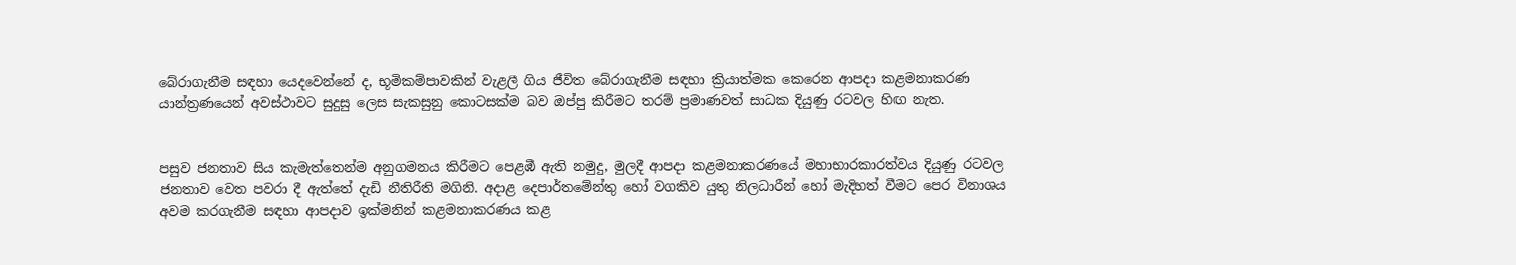බේරාගැනීම සඳහා යෙදවෙන්නේ ද, භූමිකම්පාවකින් වැළලී ගිය ජීවිත බේරාගැනීම සඳහා ක්‍රියාත්මක කෙරෙන ආපදා කළමනාකරණ යාන්ත්‍රණයෙන් අවස්ථාවට සුදුසු ලෙස සැකසුනු කොටසක්ම බව ඔප්පු කිරීමට තරම් ප්‍රමාණවත් සාධක දියුණු රටවල හිඟ නැත.


පසුව ජනතාව සිය කැමැත්තෙන්ම අනුගමනය කිරීමට පෙළඹී ඇති නමුදු, මුලදී ආපදා කළමනාකරණයේ මහාභාරකාරත්වය දියුණු රටවල ජනතාව වෙත පවරා දී ඇත්තේ දැඩි නීතිරීති මගිනි. අදාළ දෙපාර්තමේන්තු හෝ වගකිව යුතු නිලධාරීන් හෝ මැදිහත් වීමට පෙර විනාශය අවම කරගැනීම සඳහා ආපදාව ඉක්මනින් කළමනාකරණය කළ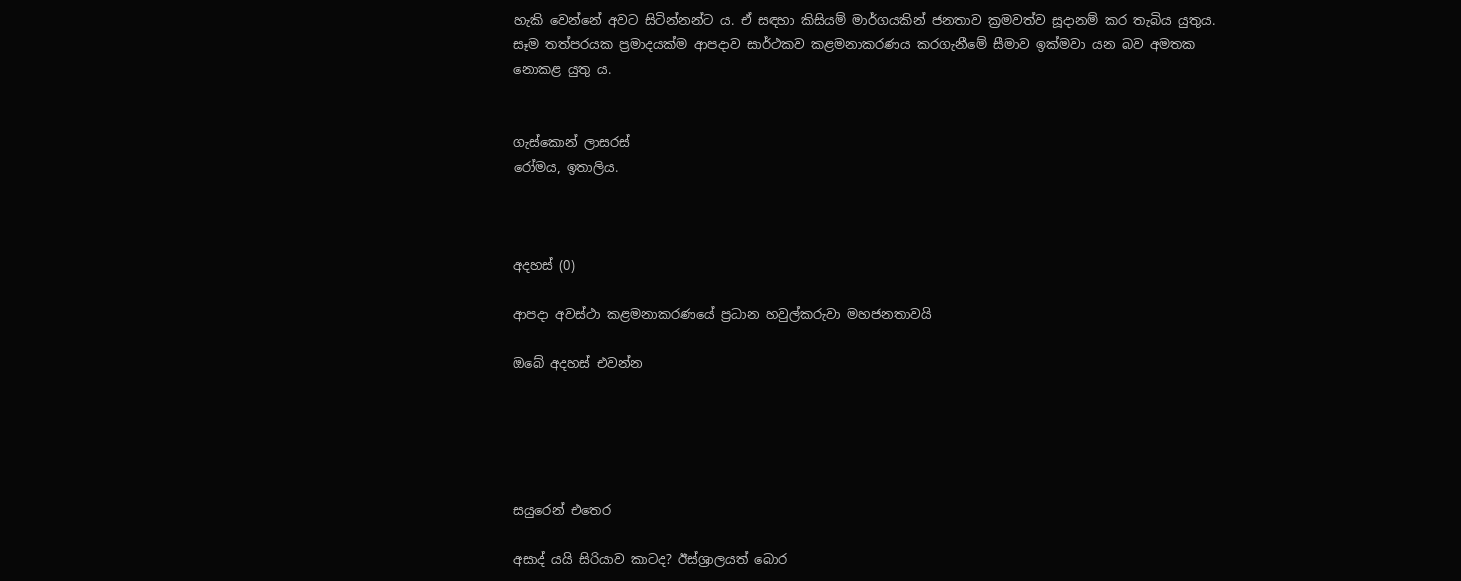හැකි වෙන්නේ අවට සිටින්නන්ට ය. ඒ සඳහා කිසියම් මාර්ගයකින් ජනතාව ක්‍රමවත්ව සූදානම් කර තැබිය යුතුය. සෑම තත්පරයක ප්‍රමාදයක්ම ආපදාව සාර්ථකව කළමනාකරණය කරගැනීමේ සීමාව ඉක්මවා යන බව අමතක නොකළ යුතු ය.


ගැස්කොන් ලාසරස්
රෝමය, ඉතාලිය.



අදහස් (0)

ආපදා අවස්ථා කළමනාකරණයේ ප්‍රධාන හවුල්කරුවා මහජනතාවයි

ඔබේ අදහස් එවන්න





සයුරෙන් එතෙර

අසාද් යයි සිරියාව කාටද? ඊස්ශ්‍රාලයත් බොර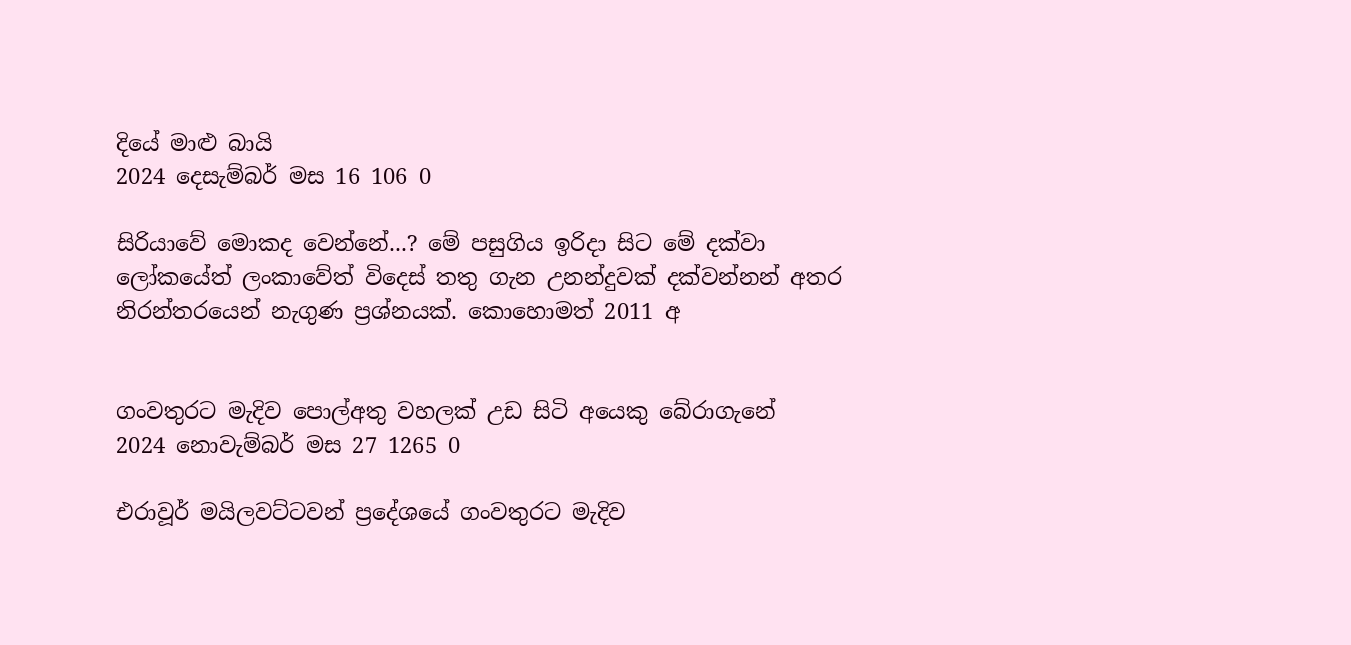දියේ මාළු බායි
2024 දෙසැම්බර් මස 16 106 0

සිරියාවේ මොකද වෙන්නේ...? මේ පසුගිය ඉරිදා සිට මේ දක්වා ලෝකයේත් ලංකාවේත් විදෙස් තතු ගැන උනන්දුවක් දක්වන්නන් අතර නිරන්තරයෙන් නැගුණ ප්‍රශ්නයක්. කොහොමත් 2011 අ


ගංවතුරට මැදිව පොල්අතු වහලක් උඩ සිටි අයෙකු බේරාගැනේ
2024 නොවැම්බර් මස 27 1265 0

එරාවූර් මයිලවට්ටවන් ප්‍රදේශයේ ගංවතුරට මැදිව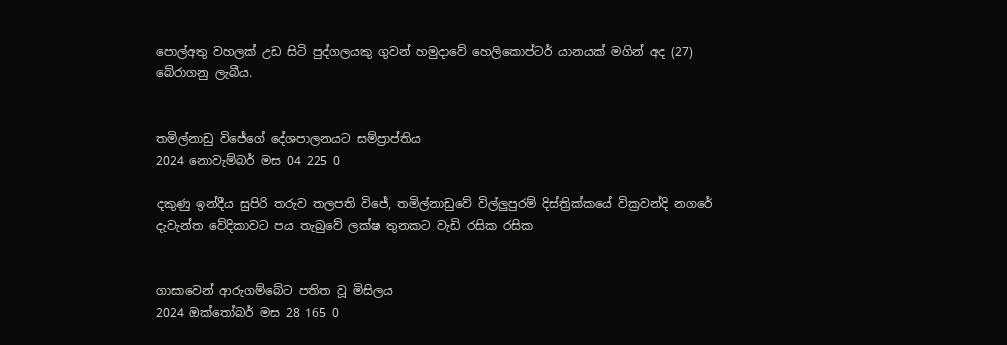පොල්අතු වහලක් උඩ සිටි පුද්ගලයකු ගුවන් හමුදාවේ හෙලිකොප්ටර් යානයක් මගින් අද (27) බේරාගනු ලැබීය.


තමිල්නාඩු විජේගේ දේශපාලනයට සම්ප්‍රාප්තිය
2024 නොවැම්බර් මස 04 225 0

දකුණු ඉන්දීය සුපිරි තරුව තලපති විජේ, තමිල්නාඩුවේ විල්ලු‍පුරම් දිස්ත්‍රික්කයේ වික්‍රවන්දි නගරේ දැවැන්ත වේදිකාවට පය තැබුවේ ලක්ෂ තුනකට වැඩි රසික රසික


ගාසාවෙන් ආරුගම්බේට පතිත වූ මිසිලය
2024 ඔක්තෝබර් මස 28 165 0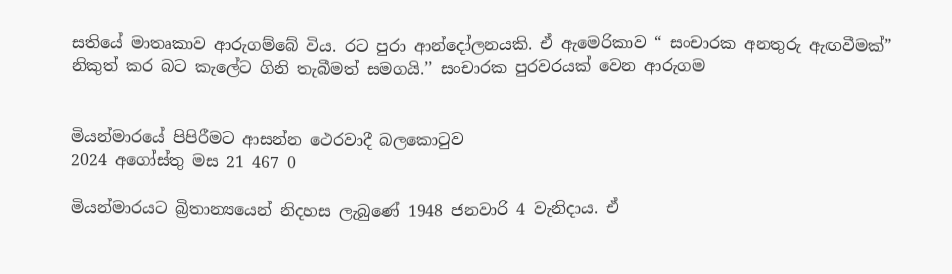සතියේ මාතෘකාව ආරුගම්බේ විය. රට පුරා ආන්දෝලනයකි. ඒ ඇමෙරිකාව “ සංචාරක අනතුරු ඇඟවීමක්” නිකුත් කර බට කැලේට ගිනි තැබීමත් සමගයි.’’ සංචාරක පුරවරයක් වෙන ආරුගම


මියන්මාරයේ පිපිරීමට ආසන්න ථෙරවාදී බලකොටුව
2024 අගෝස්තු මස 21 467 0

මියන්මාරයට බ්‍රිතාන්‍යයෙන් නිදහස ලැබුණේ 1948 ජනවාරි 4 වැනිදාය. ඒ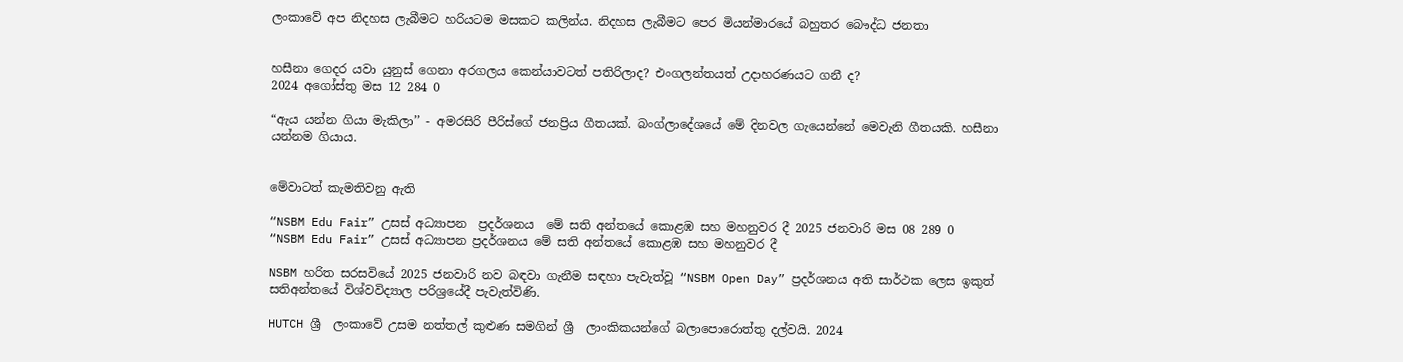ලංකාවේ අප නිදහස ලැබීමට හරියටම මසකට කලින්ය. නිදහස ලැබීමට පෙර මියන්මාරයේ බහුතර බෞද්ධ ජනතා


හසීනා ගෙදර යවා යුනුස් ගෙනා අරගලය කෙන්යාවටත් පතිරිලාද? එංගලන්තයත් උදාහරණයට ගනී ද?
2024 අගෝස්තු මස 12 284 0

“ඇය යන්න ගියා මැකිලා’’ - අමරසිරි පීරිස්ගේ ජනප්‍රිය ගීතයක්. බංග්ලාදේශයේ මේ දිනවල ගැයෙන්නේ මෙවැනි ගීතයකි. හසීනා යන්නම ගියාය.


මේවාටත් කැමතිවනු ඇති

“NSBM Edu Fair” උසස් අධ්‍යාපන  ප්‍රදර්ශනය  මේ සති අන්තයේ කොළඹ සහ මහනුවර දී 2025 ජනවාරි මස 08 289 0
“NSBM Edu Fair” උසස් අධ්‍යාපන ප්‍රදර්ශනය මේ සති අන්තයේ කොළඹ සහ මහනුවර දී

NSBM හරිත සරසවියේ 2025 ජනවාරි නව බඳවා ගැනීම සඳහා පැවැත්වූ “NSBM Open Day” ප්‍රදර්ශනය අති සාර්ථක ලෙස ඉකුත් සතිඅන්තයේ විශ්වවිද්‍යාල පරිශ්‍රයේදී පැවැත්විණි.

HUTCH ශ්‍රී  ලංකාවේ උසම නත්තල් කුළුණ සමගින් ශ්‍රී  ලාංකිකයන්ගේ බලාපොරොත්තු දල්වයි. 2024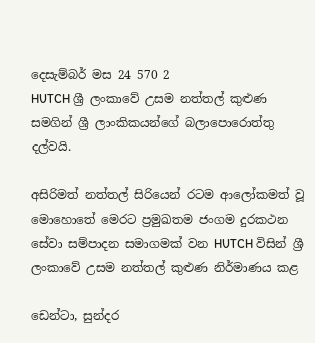දෙසැම්බර් මස 24 570 2
HUTCH ශ්‍රී ලංකාවේ උසම නත්තල් කුළුණ සමගින් ශ්‍රී ලාංකිකයන්ගේ බලාපොරොත්තු දල්වයි.

අසිරිමත් නත්තල් සිරියෙන් රටම ආලෝකමත් වූ මොහොතේ මෙරට ප්‍රමුඛතම ජංගම දුරකථන සේවා සම්පාදන සමාගමක් වන HUTCH විසින් ශ්‍රී ලංකාවේ උසම නත්තල් කුළුණ නිර්මාණය කළ

ඩෙන්ටා, සුන්දර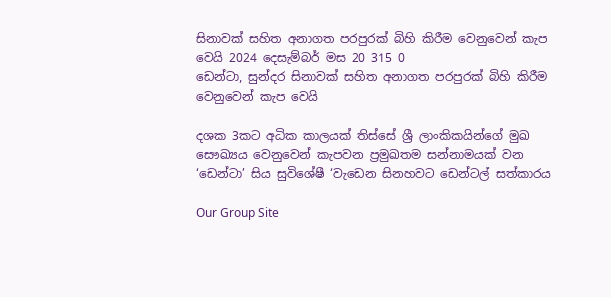සිනාවක් සහිත අනාගත පරපුරක් බිහි කිරීම වෙනුවෙන් කැප වෙයි 2024 දෙසැම්බර් මස 20 315 0
ඩෙන්ටා, සුන්දර සිනාවක් සහිත අනාගත පරපුරක් බිහි කිරීම වෙනුවෙන් කැප වෙයි

දශක 3කට අධික කාලයක් තිස්සේ ශ්‍රී ලාංකිකයින්ගේ මුඛ සෞඛ්‍යය වෙනුවෙන් කැපවන ප්‍රමුඛතම සන්නාමයක් වන ‘ඩෙන්ටා’ සිය සුවිශේෂී ‘වැඩෙන සිනහවට ඩෙන්ටල් සත්කාරය

Our Group Site